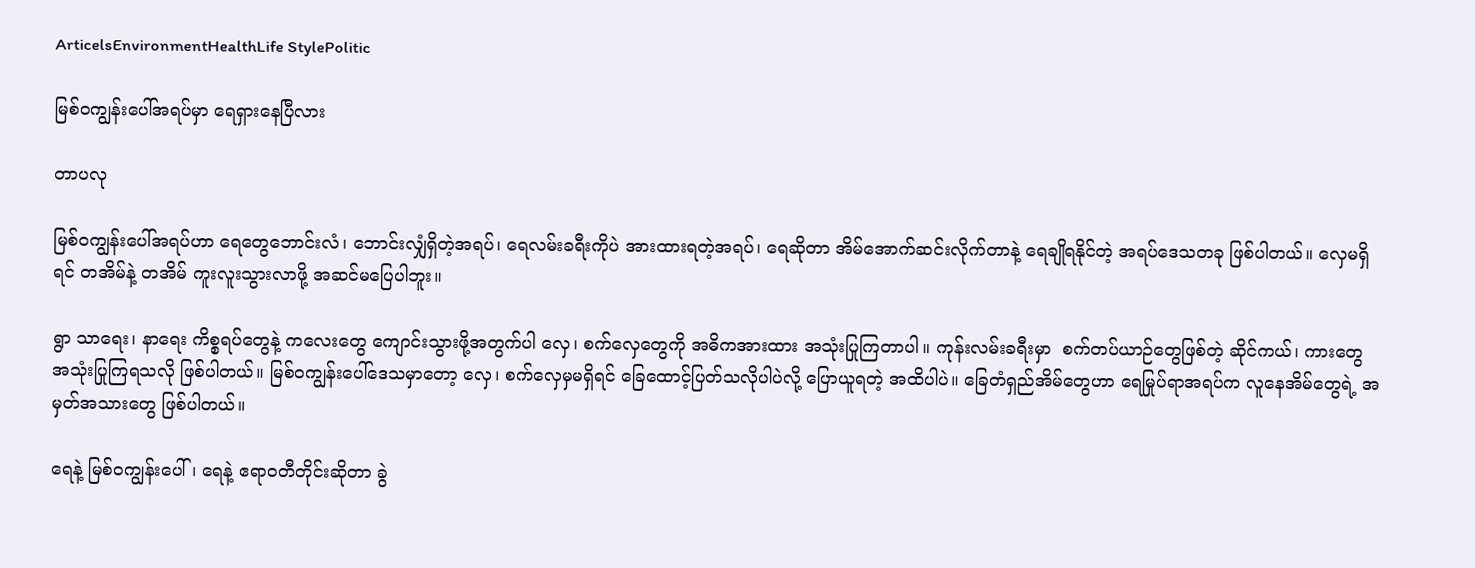ArticelsEnvironmentHealthLife StylePolitic

မြစ်ဝကျွန်း‌ပေါ်အရပ်မှာ ရေရှားနေပြီလား

တာပလု

မြစ်ဝကျွန်းပေါ်အရပ်ဟာ ရေတွေဘောင်းလံ၊ ဘောင်းလျှံရှိတဲ့အရပ်၊ ရေလမ်းခရီးကိုပဲ အားထားရတဲ့အရပ်၊ ရေဆိုတာ အိမ်အောက်ဆင်းလိုက်တာနဲ့ ရေချိုရနိုင်တဲ့ အရပ်ဒေသတခု ဖြစ်ပါတယ်။ လှေမရှိရင် တအိမ်နဲ့ တအိမ် ကူးလူးသွားလာဖို့ အဆင်မပြေပါဘူး။

ရွာ သာရေး၊ နာရေး ကိစ္စရပ်တွေနဲ့ ကလေးတွေ ကျောင်းသွားဖို့အတွက်ပါ လှေ၊ စက်လှေတွေကို အဓိကအားထား အသုံးပြုကြတာပါ။ ကုန်းလမ်းခရီးမှာ  စက်တပ်ယာဉ်တွေဖြစ်တဲ့ ဆိုင်ကယ်၊ ကားတွေ အသုံးပြုကြရသလို ဖြစ်ပါတယ်။ မြစ်ဝကျွန်းပေါ်ဒေသမှာတော့ လှေ၊ စက်လှေမှမရှိရင် ခြေထောင့်ပြတ်သလိုပါပဲလို့ ပြောယူရတဲ့ အထိပါပဲ။ ခြေတံရှည်အိမ်တွေဟာ ရေမြုပ်ရာအရပ်က လူနေအိမ်တွေရဲ့ အမှတ်အသားတွေ ဖြစ်ပါတယ်။

ရေနဲ့ မြစ်ဝကျွန်းပေါ်၊ ရေနဲ့ ဧရာဝတီတိုင်းဆိုတာ ခွဲ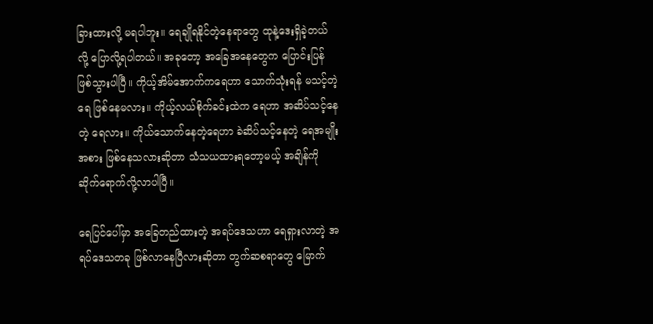ခြားထားလို့ မရပါဘူး။ ရေချိုရနိုင်တဲ့နေရာတွေ ထုနဲ့ဒေးရှိခဲ့တယ်လို့ ပြောလို့ရပါတယ်။ အခုတော့ အခြေအနေတွေက ပြောင်းပြန်ဖြစ်သွားပါပြီ။ ကိုယ့်အိမ်အောက်ကရေဟာ သောက်သုံးရန် မသင့်တဲ့ရေ ဖြစ်နေမလား။ ကိုယ့်လယ်စိုက်ခင်းထဲက ရေဟာ အဆိပ်သင့်နေတဲ့ ရေလား။ ကိုယ်သောက်နေတဲ့ရေဟာ ခဲဆိပ်သင့်နေတဲ့ ရေအမျိုးအစား ဖြစ်နေသလားဆိုတာ သံသယထားရတော့မယ့် အချိန်ကို ဆိုက်ရောက်လို့လာပါပြီ။

ရေပြင်ပေါ်မှာ အခြေတည်ထားတဲ့ အရပ်ဒေသဟာ ရေရှားလာတဲ့ အရပ်ဒေသတခု ဖြစ်လာနေပြီလားဆိုတာ တွက်ဆစရာတွေ မြောက်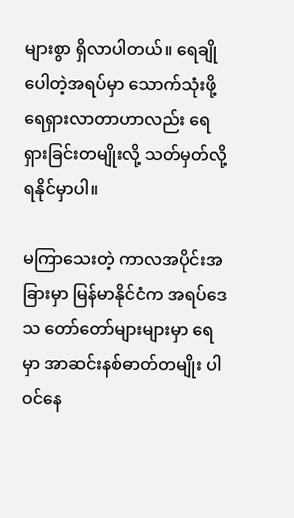များစွာ ရှိလာပါတယ်။ ရေချိုပေါတဲ့အရပ်မှာ သောက်သုံးဖို့ ရေရှားလာတာဟာလည်း ရေရှားခြင်းတမျိုးလို့ သတ်မှတ်လို့ ရနိုင်မှာပါ။

မကြာသေးတဲ့ ကာလအပိုင်းအခြားမှာ မြန်မာနိုင်ငံက အရပ်ဒေသ တော်တော်များများမှာ ရေမှာ အာဆင်းနစ်ဓာတ်တမျိုး ပါဝင်နေ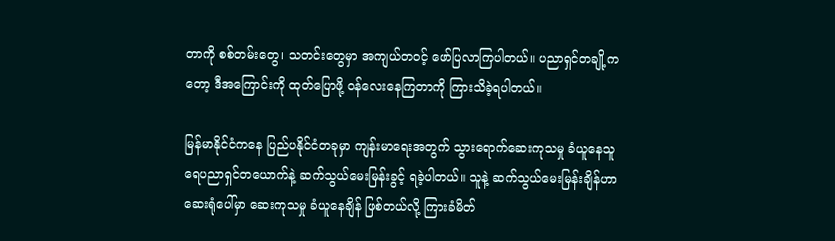တာကို စစ်တမ်းတွေ၊ သတင်းတွေမှာ အကျယ်တဝင့် ဖော်ပြလာကြပါတယ်။ ပညာရှင်တချို့ကတော့ ဒီအကြောင်းကို ထုတ်ပြောဖို့ ဝန်လေးနေကြတာကို ကြားသိခဲ့ရပါတယ်။

မြန်မာနိုင်ငံကနေ ပြည်ပနိုင်ငံတခုမှာ ကျန်းမာရေးအတွက် သွားရောက်ဆေးကုသမှု ခံယူနေသူ ရေပညာရှင်တယောက်နဲ့ ဆက်သွယ်မေးမြန်းခွင့် ရခဲ့ပါတယ်။ သူနဲ့ ဆက်သွယ်မေးမြန်းချိန်ဟာ ဆေးရုံပေါ်မှာ ဆေးကုသမှု ခံယူနေချိန် ဖြစ်တယ်လို့ ကြားခံမိတ်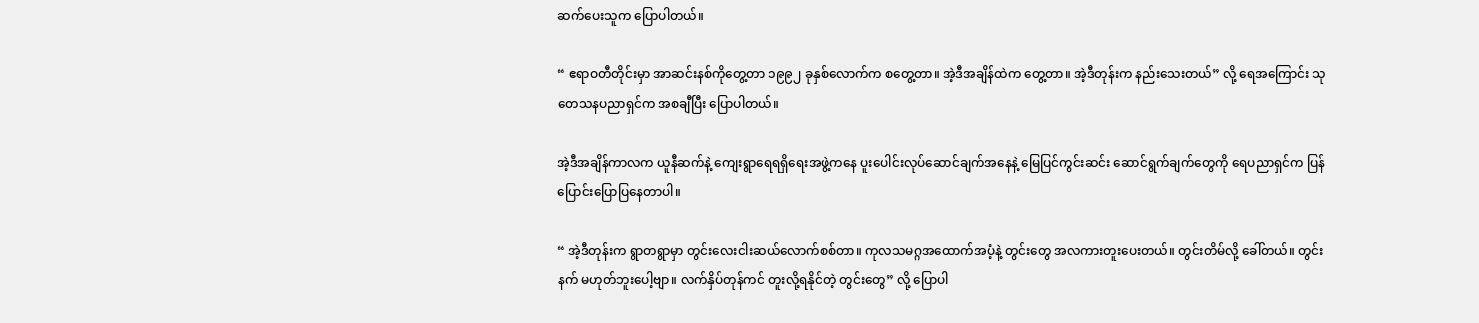ဆက်ပေးသူက ပြောပါတယ်။

“ ဧရာဝတီတိုင်းမှာ အာဆင်းနစ်ကိုတွေ့တာ ၁၉၉၂ ခုနှစ်လောက်က စတွေ့တာ။ အဲ့ဒီအချိန်ထဲက တွေ့တာ။ အဲ့ဒီတုန်းက နည်းသေးတယ်” လို့ ရေအကြောင်း သုတေသနပညာရှင်က အစချီပြီး ပြောပါတယ်။

အဲ့ဒီအချိန်ကာလက ယူနီဆက်နဲ့ ကျေးရွာရေရရှိရေးအဖွဲ့ကနေ ပူးပေါင်းလုပ်ဆောင်ချက်အနေနဲ့ မြေပြင်ကွင်းဆင်း ဆောင်ရွက်ချက်တွေကို ရေပညာရှင်က ပြန်ပြောင်းပြောပြနေတာပါ။

“ အဲ့ဒီတုန်းက ရွာတရွာမှာ တွင်းလေးငါးဆယ်လောက်စစ်တာ။ ကုလသမဂ္ဂအထောက်အပံ့နဲ့ တွင်းတွေ အလကားတူးပေးတယ်။ တွင်းတိမ်လို့ ခေါ်တယ်။ တွင်းနက် မဟုတ်ဘူးပေါ့ဗျာ။ လက်နှိပ်တုန်ကင် တူးလို့ရနိုင်တဲ့ တွင်းတွေ” လို့ ပြောပါ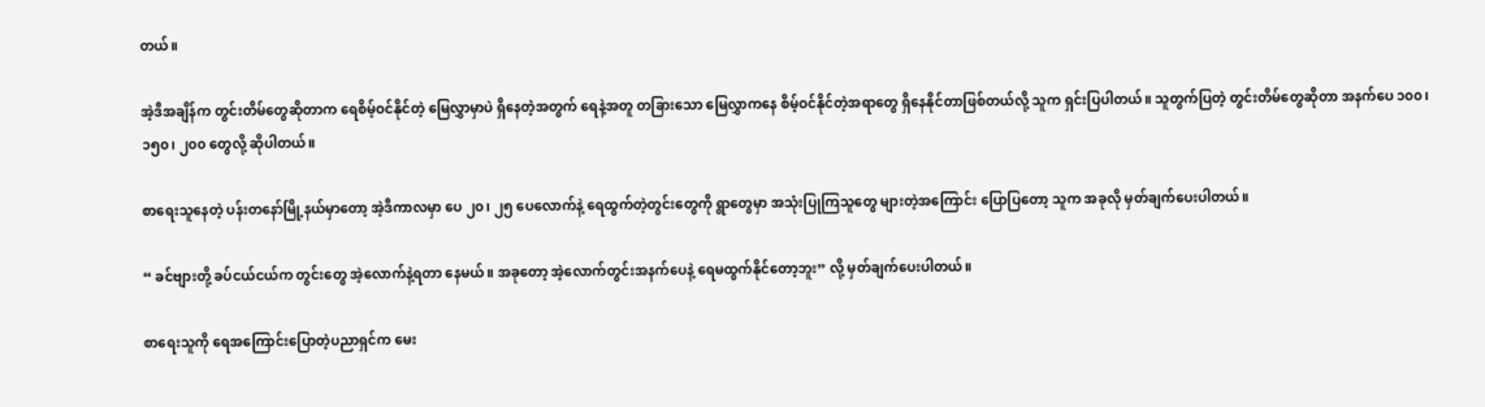တယ်။

အဲ့ဒီအချိန်က တွင်းတိမ်တွေဆို‌တာက ရေစိမ့်ဝင်နိုင်တဲ့ မြေလွှာမှာပဲ ရှိနေတဲ့အတွက် ရေနဲ့အတူ တခြားသော မြေလွှာကနေ စိမ့်ဝင်နိုင်တဲ့အရာတွေ ရှိနေနိုင်တာဖြစ်တယ်လို့ သူက ရှင်းပြပါတယ်။ သူတွက်ပြတဲ့ တွင်းတိမ်တွေဆိုတာ အနက်ပေ ၁၀၀၊ ၁၅၀၊ ၂၀၀ တွေလို့ ဆိုပါတယ်။

စာရေးသူနေတဲ့ ပန်းတနော်မြို့နယ်မှာတော့ အဲ့ဒီကာလမှာ ပေ ၂၀၊ ၂၅ ပေလောက်နဲ့ ရေထွက်တဲ့တွင်းတွေကို ရွာတွေမှာ အသုံးပြုကြသူတွေ များတဲ့အကြောင်း ပြောပြတော့ သူက အခုလို မှတ်ချက်ပေးပါတယ်။

“ ခင်ဗျားတို့ ခပ်ငယ်ငယ်က တွင်းတွေ အဲ့လောက်နဲ့ရတာ နေမယ်။ အခုတော့ အဲ့လောက်တွင်းအနက်ပေနဲ့ ရေမထွက်နိုင်တော့ဘူး” လို့ မှတ်ချက်ပေးပါတယ်။

စာရေးသူကို ရေအကြောင်းပြောတဲ့ပညာရှင်က မေး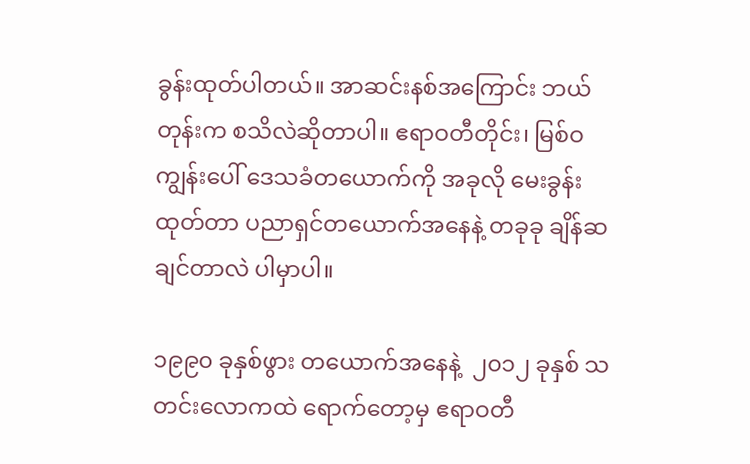ခွန်းထုတ်ပါတယ်။ အာဆင်းနစ်အကြောင်း ဘယ်တုန်းက စသိလဲ‌ဆိုတာပါ။ ဧရာဝတီတိုင်း၊ မြစ်ဝကျွန်းပေါ် ဒေသခံတယောက်ကို အခုလို မေးခွန်းထုတ်တာ ပညာရှင်တယောက်အနေနဲ့ တခုခု ချိန်ဆချင်တာလဲ ပါမှာပါ။

၁၉၉၀ ခုနှစ်ဖွား တယောက်အနေနဲ့  ၂၀၁၂ ခုနှစ် သတင်းလောကထဲ ရောက်တော့မှ ဧရာဝတီ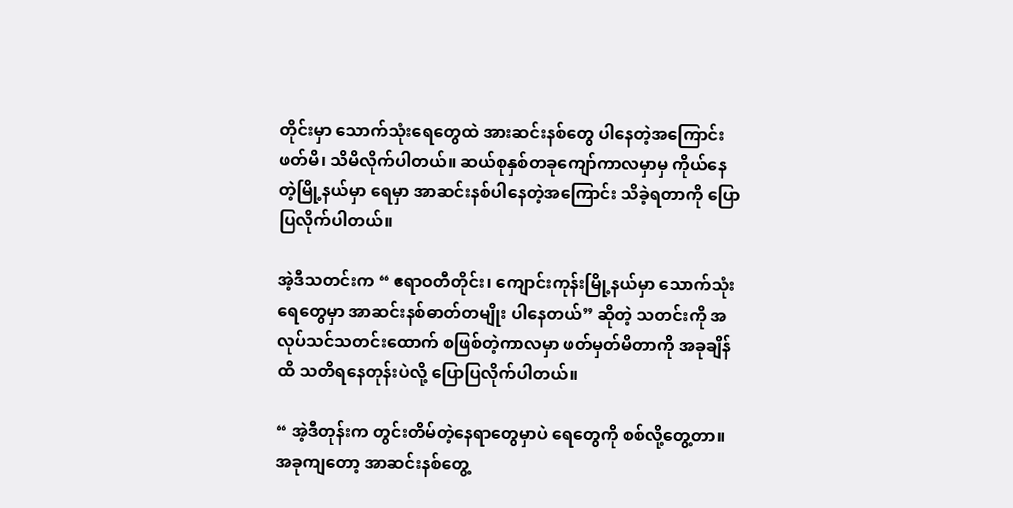တိုင်းမှာ သောက်သုံးရေတွေထဲ အားဆင်းနစ်တွေ ပါနေတဲ့အကြောင်း ဖတ်မိ၊ သိမိလိုက်ပါတယ်။ ဆယ်စုနှစ်တခုကျော်ကာလမှာမှ ကိုယ်နေတဲ့‌မြို့နယ်မှာ ရေမှာ အာဆင်းနစ်ပါနေတဲ့အကြောင်း သိခဲ့ရတာကို ပြောပြလိုက်ပါတယ်။

အဲ့ဒီသတင်းက “ ဧရာဝတီတိုင်း၊ ကျောင်းကုန်းမြို့နယ်မှာ သောက်သုံးရေတွေမှာ အာဆင်းနစ်ဓာတ်တမျိုး ပါနေတယ်” ဆိုတဲ့ သတင်းကို အလုပ်သင်သတင်းထောက် စဖြစ်တဲ့ကာလမှာ ဖတ်မှတ်မိတာကို အခုချိန်ထိ သတိရနေတုန်းပဲလို့ ပြောပြလိုက်ပါတယ်။

“ အဲ့ဒီတုန်းက တွင်းတိမ်တဲ့နေရာတွေမှာပဲ ရေတွေကို စစ်လို့တွေ့တာ။ အခုကျတော့ အာဆင်းနစ်တွေ့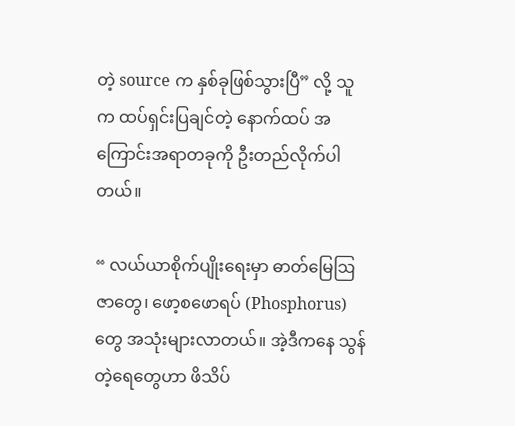တဲ့ source က နှစ်ခုဖြစ်သွားပြီ” လို့ သူက ထပ်ရှင်းပြချင်တဲ့ နောက်ထပ် အကြောင်းအရာတခုကို ဦးတည်လိုက်ပါတယ်။

“ လယ်ယာစိုက်ပျိုးရေးမှာ ဓာတ်မြေဩဇာတွေ၊ ဖော့စဖောရပ် (Phosphorus) တွေ အသုံးများလာတယ်။ အဲ့ဒီကနေ သွန်တဲ့ရေတွေဟာ ဖိသိပ်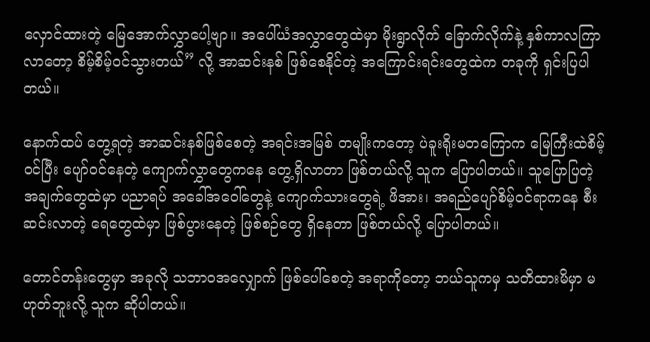လှောင်ထားတဲ့ မြေအောက်လွှာပေါ့ဗျာ။ အပေါ်ယံအလွှာတွေထဲမှာ မိုးရွာလိုက် ခြောက်လိုက်နဲ့ နှစ်ကာလကြာလာတော့ စိမ့်စိမ့်ဝင်သွားတယ်” လို့ အာဆင်းနစ် ဖြစ်စေနိုင်တဲ့ အကြောင်းရင်းတွေထဲက တခုကို ရှင်းပြပါတယ်။

နောက်ထပ် တွေ့ရတဲ့ အာဆင်းနစ်ဖြစ်စေတဲ့ အရင်းအမြစ် တမျိုးကတော့ ပဲခူးရိုးမတကြောက မြေကြီးထဲစိမ့်ဝင်ပြီး ပျော်ဝင်နေတဲ့ ကျောက်လွှာတွေကနေ တွေ့ရှိလာတာ ဖြစ်တယ်လို့ သူက ပြောပါတယ်။ သူပြောပြတဲ့ အချက်တွေထဲမှာ ပညာရပ် အခေါ်အဝေါ်တွေနဲ့ ကျောက်သားတွေရဲ့ ဖိအား၊ အရည်ပျော်စိမ့်ဝင်ရာကနေ စီးဆင်းလာတဲ့ ရေတွေထဲမှာ ဖြစ်ပွားနေတဲ့ ဖြစ်စဉ်တွေ ရှိနေတာ ဖြစ်တယ်လို့ ပြောပါတယ်။

တောင်တန်း‌တွေမှာ အခုလို သဘာဝအလျှောက် ဖြစ်ပေါ်စေတဲ့ အရာကိုတော့ ဘယ်သူကမှ သတိထားမိမှာ မဟုတ်ဘူးလို့ သူက ဆိုပါတယ်။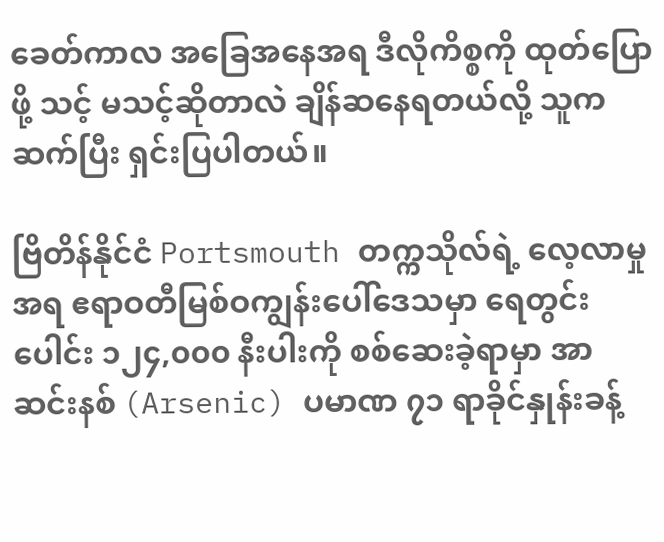ခေတ်ကာလ အခြေအနေအရ ဒီလိုကိစ္စကို ထုတ်ပြောဖို့ သင့် မသင့်ဆိုတာလဲ ချိန်ဆနေရတယ်လို့ သူက ဆက်ပြီး ရှင်းပြပါတယ်။

ဗြိတိန်နိုင်ငံ Portsmouth တက္ကသိုလ်ရဲ့ လေ့လာမှုအရ ဧရာဝတီမြစ်ဝကျွန်းပေါ်ဒေသမှာ ရေတွင်းပေါင်း ၁၂၄,၀၀၀ နီးပါးကို စစ်ဆေးခဲ့ရာမှာ အာဆင်းနစ် (Arsenic) ပမာဏ ၇၁ ရာခိုင်နှုန်းခန့်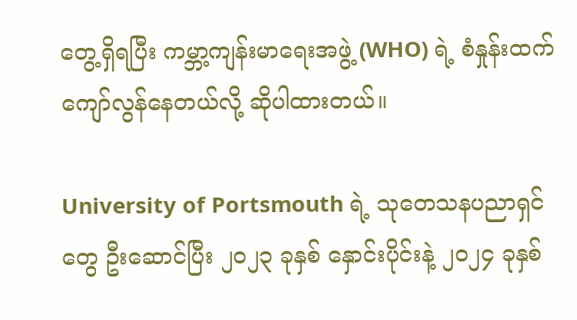တွေ့ရှိရပြီး ကမ္ဘာ့ကျန်းမာရေးအဖွဲ့ (WHO) ရဲ့ စံနှုန်းထက် ကျော်လွန်နေတယ်လို့ ဆိုပါထားတယ်။

University of Portsmouth ရဲ့ သုတေသနပညာရှင်တွေ ဦးဆောင်ပြီး ၂၀၂၃ ခုနှစ် နှောင်းပိုင်းနဲ့ ၂၀၂၄ ခုနှစ်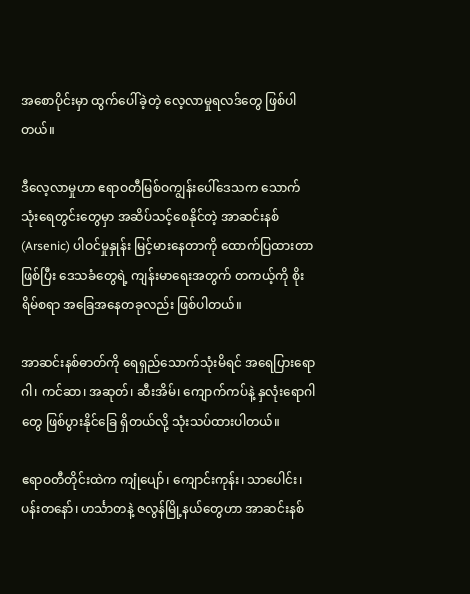အစောပိုင်းမှာ ထွက်ပေါ်ခဲ့တဲ့ လေ့လာမှုရလဒ်တွေ ဖြစ်ပါတယ်။

ဒီလေ့လာမှုဟာ ဧရာဝတီမြစ်ဝကျွန်းပေါ်ဒေသက သောက်သုံးရေတွင်းတွေမှာ အဆိပ်သင့်စေနိုင်တဲ့ အာဆင်းနစ် (Arsenic) ပါဝင်မှုနှုန်း မြင့်မားနေတာကို ထောက်ပြထားတာဖြစ်ပြီး ဒေသခံတွေရဲ့ ကျန်းမာရေးအတွက် တကယ့်ကို စိုးရိမ်စရာ အခြေအနေတခုလည်း ဖြစ်ပါတယ်။

အာဆင်းနစ်ဓာတ်ကို ရေရှည်သောက်သုံးမိရင် အရေပြားရောဂါ၊ ကင်ဆာ၊ အဆုတ်၊ ဆီးအိမ်၊ ကျောက်ကပ်နဲ့ နှလုံးရောဂါတွေ ဖြစ်ပွားနိုင်ခြေ ရှိတယ်လို့ သုံးသပ်ထားပါတယ်။

ဧရာဝတီတိုင်းထဲက ကျုံပျော်၊ ကျောင်းကုန်း၊ သာပေါင်း၊ ပန်းတနော်၊ ဟင်္သာတနဲ့ ဇလွန်မြို့နယ်တွေဟာ အာဆင်းနစ်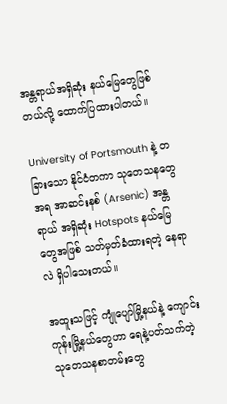အန္တရာယ်အရှိဆုံး နယ်မြေတွေဖြစ်တယ်လို့ ထောက်ပြထားပါတယ်။

University of Portsmouth နဲ့ တခြားသော နိုင်ငံတကာ သုတေသနတွေအရ အာဆင်းနစ် (Arsenic) အန္တရာယ် အရှိဆုံး Hotspots နယ်မြေတွေအဖြစ် သတ်မှတ်ခံထားရတဲ့ နေရာလဲ ရှိပါသေးတယ်။

အထူးသဖြင့် ကျုံပျော်မြို့နယ်နဲ့ ကျောင်းကုန်းမြို့နယ်တွေဟာ ရေနဲ့ပတ်သက်တဲ့ သုတေသနစာတမ်းတွေ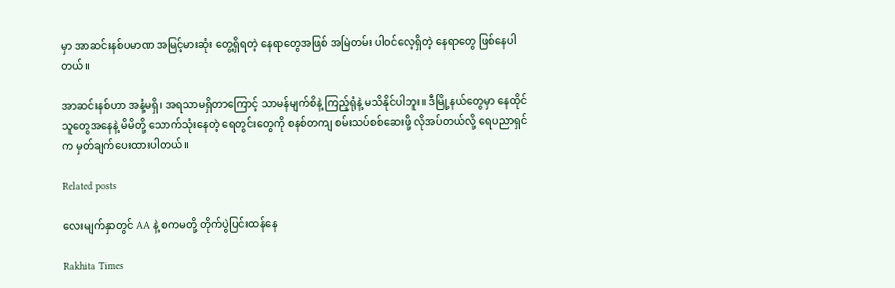မှာ အာဆင်းနစ်ပမာဏ အမြင့်မားဆုံး တွေ့ရှိရတဲ့ နေရာတွေအဖြစ် အမြဲတမ်း ပါဝင်လေ့ရှိတဲ့ နေရာတွေ ဖြစ်နေပါတယ်။

အာဆင်းနစ်ဟာ အနံ့မရှိ၊ အရသာမရှိတာကြောင့် သာမန်မျက်စိနဲ့ ကြည့်ရုံနဲ့ မသိနိုင်ပါဘူး။ ဒီမြို့နယ်တွေမှာ နေထိုင်သူတွေအနေနဲ့ မိမိတို့ သောက်သုံးနေတဲ့ ရေတွင်းတွေကို စနစ်တကျ စမ်းသပ်စစ်ဆေးဖို့ လိုအပ်တယ်လို့ ရေပညာရှင်က မှတ်ချက်ပေးထားပါတယ်။

Related posts

လေးမျက်နှာတွင် AA နဲ့ စကမတို့ တိုက်ပွဲပြင်းထန်နေ

Rakhita Times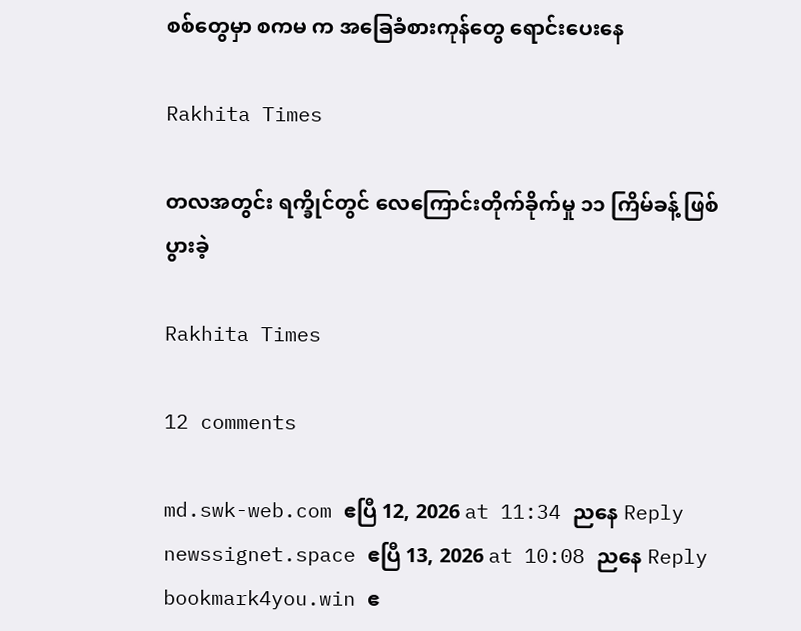စစ်တွေမှာ စကမ က အခြေခံစားကုန်တွေ ရောင်းပေးနေ

Rakhita Times

တလအတွင်း ရက္ခိုင်တွင် လေကြောင်းတိုက်ခိုက်မှု ၁၁ ကြိမ်ခန့် ဖြစ်ပွားခဲ့

Rakhita Times

12 comments

md.swk-web.com ဧပြီ 12, 2026 at 11:34 ညနေ Reply
newssignet.space ဧပြီ 13, 2026 at 10:08 ညနေ Reply
bookmark4you.win ဧ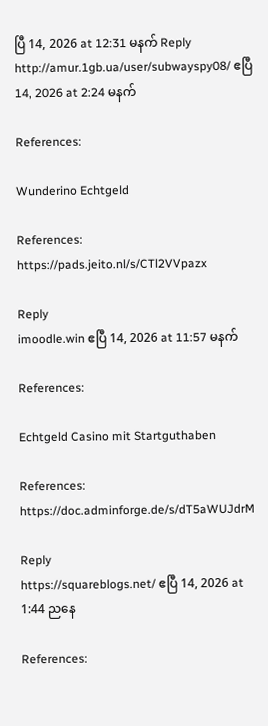ပြီ 14, 2026 at 12:31 မနက် Reply
http://amur.1gb.ua/user/subwayspy08/ ဧပြီ 14, 2026 at 2:24 မနက်

References:

Wunderino Echtgeld

References:
https://pads.jeito.nl/s/CTl2VVpazx

Reply
imoodle.win ဧပြီ 14, 2026 at 11:57 မနက်

References:

Echtgeld Casino mit Startguthaben

References:
https://doc.adminforge.de/s/dT5aWUJdrM

Reply
https://squareblogs.net/ ဧပြီ 14, 2026 at 1:44 ညနေ

References: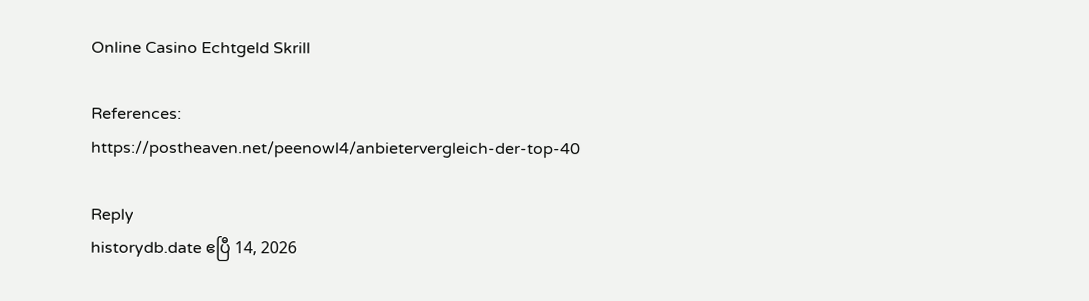Online Casino Echtgeld Skrill

References:
https://postheaven.net/peenowl4/anbietervergleich-der-top-40

Reply
historydb.date ဧပြီ 14, 2026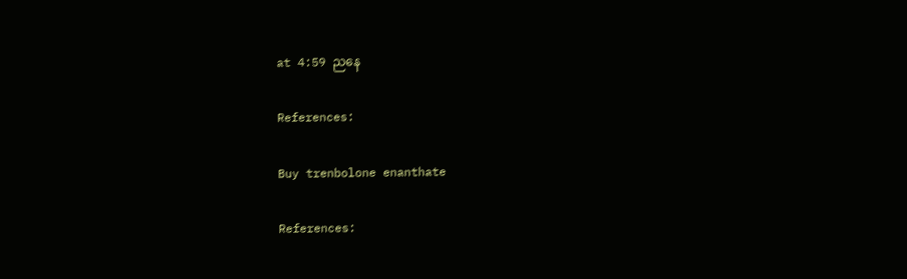at 4:59 ညနေ

References:

Buy trenbolone enanthate

References: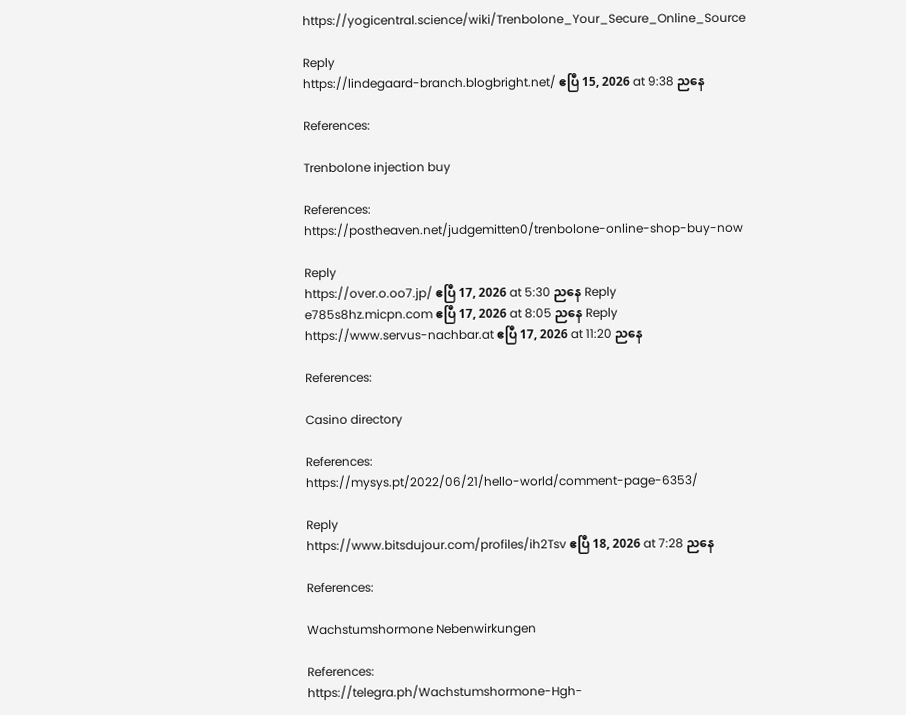https://yogicentral.science/wiki/Trenbolone_Your_Secure_Online_Source

Reply
https://lindegaard-branch.blogbright.net/ ဧပြီ 15, 2026 at 9:38 ညနေ

References:

Trenbolone injection buy

References:
https://postheaven.net/judgemitten0/trenbolone-online-shop-buy-now

Reply
https://over.o.oo7.jp/ ဧပြီ 17, 2026 at 5:30 ညနေ Reply
e785s8hz.micpn.com ဧပြီ 17, 2026 at 8:05 ညနေ Reply
https://www.servus-nachbar.at ဧပြီ 17, 2026 at 11:20 ညနေ

References:

Casino directory

References:
https://mysys.pt/2022/06/21/hello-world/comment-page-6353/

Reply
https://www.bitsdujour.com/profiles/ih2Tsv ဧပြီ 18, 2026 at 7:28 ညနေ

References:

Wachstumshormone Nebenwirkungen

References:
https://telegra.ph/Wachstumshormone-Hgh-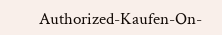Authorized-Kaufen-On-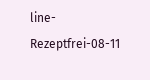line-Rezeptfrei-08-11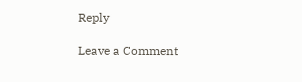Reply

Leave a Comment